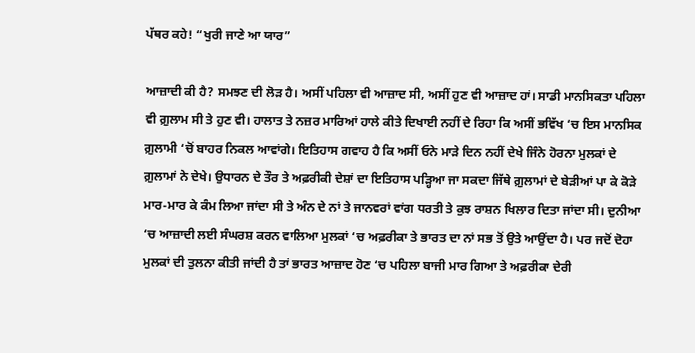ਪੱਥਰ ਕਹੇ! “ਖੁਰੀ ਜਾਣੇ ਆ ਯਾਰ”

ਆਜ਼ਾਦੀ ਕੀ ਹੈ? ਸਮਝਣ ਦੀ ਲੋੜ ਹੈ। ਅਸੀਂ ਪਹਿਲਾ ਵੀ ਆਜ਼ਾਦ ਸੀ, ਅਸੀਂ ਹੁਣ ਵੀ ਆਜ਼ਾਦ ਹਾਂ। ਸਾਡੀ ਮਾਨਸਿਕਤਾ ਪਹਿਲਾ ਵੀ ਗ਼ੁਲਾਮ ਸੀ ਤੇ ਹੁਣ ਵੀ। ਹਾਲਾਤ ਤੇ ਨਜ਼ਰ ਮਾਰਿਆਂ ਹਾਲੇ ਕੀਤੇ ਦਿਖਾਈ ਨਹੀਂ ਦੇ ਰਿਹਾ ਕਿ ਅਸੀਂ ਭਵਿੱਖ ‘ਚ ਇਸ ਮਾਨਸਿਕ ਗ਼ੁਲਾਮੀ ‘ਚੋਂ ਬਾਹਰ ਨਿਕਲ ਆਵਾਂਗੇ। ਇਤਿਹਾਸ ਗਵਾਹ ਹੈ ਕਿ ਅਸੀਂ ਓਨੇ ਮਾੜੇ ਦਿਨ ਨਹੀਂ ਦੇਖੇ ਜਿੰਨੇ ਹੋਰਨਾ ਮੁਲਕਾਂ ਦੇ ਗ਼ੁਲਾਮਾਂ ਨੇ ਦੇਖੇ। ਉਧਾਰਨ ਦੇ ਤੌਰ ਤੇ ਅਫ਼ਰੀਕੀ ਦੇਸ਼ਾਂ ਦਾ ਇਤਿਹਾਸ ਪੜ੍ਹਿਆ ਜਾ ਸਕਦਾ ਜਿੱਥੇ ਗ਼ੁਲਾਮਾਂ ਦੇ ਬੇੜੀਆਂ ਪਾ ਕੇ ਕੋੜੇ ਮਾਰ-ਮਾਰ ਕੇ ਕੰਮ ਲਿਆ ਜਾਂਦਾ ਸੀ ਤੇ ਅੰਨ ਦੇ ਨਾਂ ਤੇ ਜਾਨਵਰਾਂ ਵਾਂਗ ਧਰਤੀ ਤੇ ਕੁਝ ਰਾਸ਼ਨ ਖਿਲਾਰ ਦਿਤਾ ਜਾਂਦਾ ਸੀ। ਦੁਨੀਆ ‘ਚ ਆਜ਼ਾਦੀ ਲਈ ਸੰਘਰਸ਼ ਕਰਨ ਵਾਲਿਆ ਮੁਲਕਾਂ ‘ਚ ਅਫ਼ਰੀਕਾ ਤੇ ਭਾਰਤ ਦਾ ਨਾਂ ਸਭ ਤੋਂ ਉਤੇ ਆਉਂਦਾ ਹੈ। ਪਰ ਜਦੋਂ ਦੋਹਾ ਮੁਲਕਾਂ ਦੀ ਤੁਲਨਾ ਕੀਤੀ ਜਾਂਦੀ ਹੈ ਤਾਂ ਭਾਰਤ ਆਜ਼ਾਦ ਹੋਣ ‘ਚ ਪਹਿਲਾ ਬਾਜੀ ਮਾਰ ਗਿਆ ਤੇ ਅਫ਼ਰੀਕਾ ਦੇਰੀ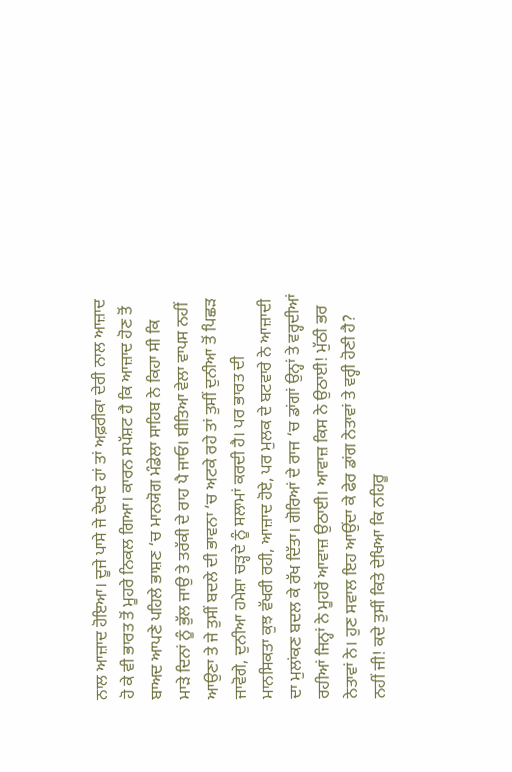ਨਾਲ ਆਜ਼ਾਦ ਹੋਇਆ। ਦੂਜੇ ਪਾਸੇ ਜੇ ਦੇਖਦੇ ਹਾਂ ਤਾਂ ਅਫ਼ਰੀਕਾ ਦੇਰੀ ਨਾਲ ਆਜ਼ਾਦ ਹੋ ਕੇ ਵੀ ਭਾਰਤ ਤੋਂ ਮੂਹਰੇ ਨਿਕਲ ਗਿਆ। ਕਾਰਨ ਸਪੱਸ਼ਟ ਹੈ ਕਿ ਆਜ਼ਾਦ ਹੋਣ ਤੋਂ ਬਾਅਦ ਆਪਣੇ ਪਹਿਲੇ ਭਾਸ਼ਣ ‘ਚ ਮਾਨਯੋਗ ਮੰਡੇਲਾ ਸਾਹਿਬ ਨੇ ਕਿਹਾ ਸੀ ਕਿ ਮਾੜੇ ਦਿਨਾਂ ਨੂੰ ਭੁੱਲ ਜਾਉ ਤੇ ਤਰੱਕੀ ਦੇ ਰਾਹ ਪੈ ਜਾਓ। ਬੀਤਿਆ ਵੇਲਾ ਵਾਪਸ ਨਹੀਂ ਆਉਣਾ ਤੇ ਜੇ ਤੁਸੀਂ ਬਦਲੇ ਦੀ ਭਾਵਨਾ ‘ਚ ਅਟਕੇ ਰਹੇ ਤਾਂ ਤੁਸੀਂ ਦੁਨੀਆ ਤੋਂ ਪਿਛੜ ਜਾਵੋਗੇ, ਦੁਨੀਆ ਹਮੇਸ਼ਾ ਚੜ੍ਹਦੇ ਨੂੰ ਸਲਾਮਾਂ ਕਰਦੀ ਹੈ। ਪਰ ਭਾਰਤ ਦੀ ਮਾਨਸਿਕਤਾ ਕੁਝ ਵੱਖਰੀ ਰਹੀ, ਆਜ਼ਾਦ ਹੋਏ, ਪਰ ਮੁਲਕ ਦੇ ਬਟਵਾਰੇ ਨੇ ਆਜ਼ਾਦੀ ਦਾ ਮੁਲਾਂਕਣ ਬਦਲ ਕੇ ਰੱਖ ਦਿੱਤਾ। ਗੋਰਿਆਂ ਦੇ ਰਾਜ ‘ਚ ਡਾਂਗਾਂ ਉਨ੍ਹਾਂ ਤੇ ਵਰ੍ਹਦੀਆਂ ਰਹੀਆਂ ਜਿਨ੍ਹਾਂ ਨੇ ਮੂਹਰੋਂ ਆਵਾਜ਼ ਉਠਾਈ। ਆਵਾਜ਼ ਕਿਸ ਨੇ ਉਠਾਈ! ਮੁੱਠੀ ਭਰ ਨੇਤਾਵਾਂ ਨੇ। ਹੁਣ ਸਵਾਲ ਇਹ ਆਉਂਦਾ ਕੇ ਫੇਰ ਡਾਂਗ ਨੇਤਾਵਾਂ ਤੇ ਵਰ੍ਹੀ ਹੋਣੀ ਹੈ? ਨਹੀਂ ਜੀ! ਕਦੇ ਤੁਸੀਂ ਕਿਤੇ ਦੇਖਿਆ ਕਿ ਨਹਿਰੂ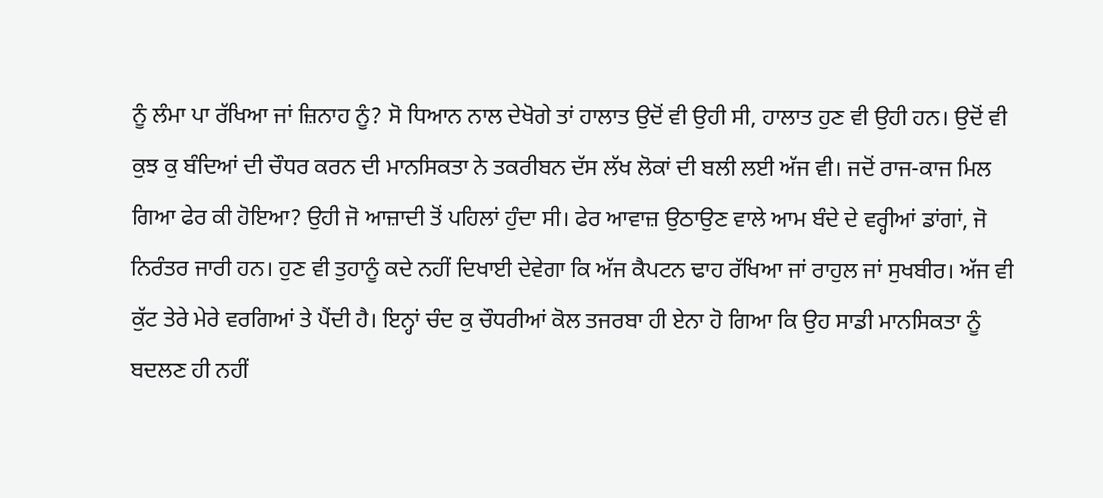ਨੂੰ ਲੰਮਾ ਪਾ ਰੱਖਿਆ ਜਾਂ ਜ਼ਿਨਾਹ ਨੂੰ? ਸੋ ਧਿਆਨ ਨਾਲ ਦੇਖੋਗੇ ਤਾਂ ਹਾਲਾਤ ਉਦੋਂ ਵੀ ਉਹੀ ਸੀ, ਹਾਲਾਤ ਹੁਣ ਵੀ ਉਹੀ ਹਨ। ਉਦੋਂ ਵੀ ਕੁਝ ਕੁ ਬੰਦਿਆਂ ਦੀ ਚੌਧਰ ਕਰਨ ਦੀ ਮਾਨਸਿਕਤਾ ਨੇ ਤਕਰੀਬਨ ਦੱਸ ਲੱਖ ਲੋਕਾਂ ਦੀ ਬਲੀ ਲਈ ਅੱਜ ਵੀ। ਜਦੋਂ ਰਾਜ-ਕਾਜ ਮਿਲ ਗਿਆ ਫੇਰ ਕੀ ਹੋਇਆ? ਉਹੀ ਜੋ ਆਜ਼ਾਦੀ ਤੋਂ ਪਹਿਲਾਂ ਹੁੰਦਾ ਸੀ। ਫੇਰ ਆਵਾਜ਼ ਉਠਾਉਣ ਵਾਲੇ ਆਮ ਬੰਦੇ ਦੇ ਵਰ੍ਹੀਆਂ ਡਾਂਗਾਂ, ਜੋ ਨਿਰੰਤਰ ਜਾਰੀ ਹਨ। ਹੁਣ ਵੀ ਤੁਹਾਨੂੰ ਕਦੇ ਨਹੀਂ ਦਿਖਾਈ ਦੇਵੇਗਾ ਕਿ ਅੱਜ ਕੈਪਟਨ ਢਾਹ ਰੱਖਿਆ ਜਾਂ ਰਾਹੁਲ ਜਾਂ ਸੁਖਬੀਰ। ਅੱਜ ਵੀ ਕੁੱਟ ਤੇਰੇ ਮੇਰੇ ਵਰਗਿਆਂ ਤੇ ਪੈਂਦੀ ਹੈ। ਇਨ੍ਹਾਂ ਚੰਦ ਕੁ ਚੌਧਰੀਆਂ ਕੋਲ ਤਜਰਬਾ ਹੀ ਏਨਾ ਹੋ ਗਿਆ ਕਿ ਉਹ ਸਾਡੀ ਮਾਨਸਿਕਤਾ ਨੂੰ ਬਦਲਣ ਹੀ ਨਹੀਂ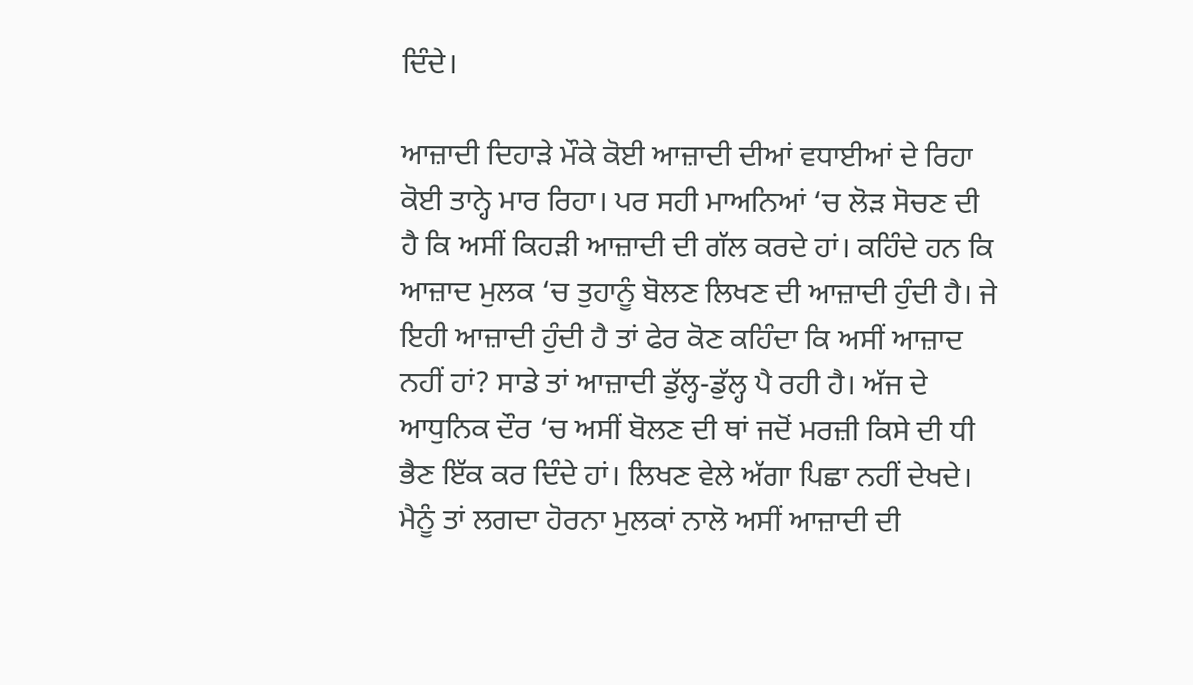ਦਿੰਦੇ।

ਆਜ਼ਾਦੀ ਦਿਹਾੜੇ ਮੌਕੇ ਕੋਈ ਆਜ਼ਾਦੀ ਦੀਆਂ ਵਧਾਈਆਂ ਦੇ ਰਿਹਾ ਕੋਈ ਤਾਨ੍ਹੇ ਮਾਰ ਰਿਹਾ। ਪਰ ਸਹੀ ਮਾਅਨਿਆਂ ‘ਚ ਲੋੜ ਸੋਚਣ ਦੀ ਹੈ ਕਿ ਅਸੀਂ ਕਿਹੜੀ ਆਜ਼ਾਦੀ ਦੀ ਗੱਲ ਕਰਦੇ ਹਾਂ। ਕਹਿੰਦੇ ਹਨ ਕਿ ਆਜ਼ਾਦ ਮੁਲਕ ‘ਚ ਤੁਹਾਨੂੰ ਬੋਲਣ ਲਿਖਣ ਦੀ ਆਜ਼ਾਦੀ ਹੁੰਦੀ ਹੈ। ਜੇ ਇਹੀ ਆਜ਼ਾਦੀ ਹੁੰਦੀ ਹੈ ਤਾਂ ਫੇਰ ਕੋਣ ਕਹਿੰਦਾ ਕਿ ਅਸੀਂ ਆਜ਼ਾਦ ਨਹੀਂ ਹਾਂ? ਸਾਡੇ ਤਾਂ ਆਜ਼ਾਦੀ ਡੁੱਲ੍ਹ-ਡੁੱਲ੍ਹ ਪੈ ਰਹੀ ਹੈ। ਅੱਜ ਦੇ ਆਧੁਨਿਕ ਦੌਰ ‘ਚ ਅਸੀਂ ਬੋਲਣ ਦੀ ਥਾਂ ਜਦੋਂ ਮਰਜ਼ੀ ਕਿਸੇ ਦੀ ਧੀ ਭੈਣ ਇੱਕ ਕਰ ਦਿੰਦੇ ਹਾਂ। ਲਿਖਣ ਵੇਲੇ ਅੱਗਾ ਪਿਛਾ ਨਹੀਂ ਦੇਖਦੇ। ਮੈਨੂੰ ਤਾਂ ਲਗਦਾ ਹੋਰਨਾ ਮੁਲਕਾਂ ਨਾਲੋ ਅਸੀਂ ਆਜ਼ਾਦੀ ਦੀ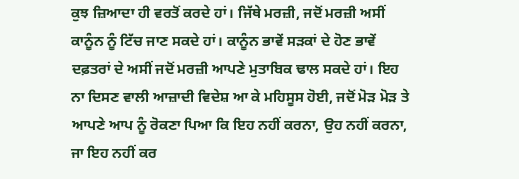ਕੁਝ ਜ਼ਿਆਦਾ ਹੀ ਵਰਤੋਂ ਕਰਦੇ ਹਾਂ। ਜਿੱਥੇ ਮਰਜ਼ੀ, ਜਦੋਂ ਮਰਜ਼ੀ ਅਸੀਂ ਕਾਨੂੰਨ ਨੂੰ ਟਿੱਚ ਜਾਣ ਸਕਦੇ ਹਾਂ। ਕਾਨੂੰਨ ਭਾਵੇਂ ਸੜਕਾਂ ਦੇ ਹੋਣ ਭਾਵੇਂ ਦਫ਼ਤਰਾਂ ਦੇ ਅਸੀਂ ਜਦੋਂ ਮਰਜ਼ੀ ਆਪਣੇ ਮੁਤਾਬਿਕ ਢਾਲ ਸਕਦੇ ਹਾਂ। ਇਹ ਨਾ ਦਿਸਣ ਵਾਲੀ ਆਜ਼ਾਦੀ ਵਿਦੇਸ਼ ਆ ਕੇ ਮਹਿਸੂਸ ਹੋਈ, ਜਦੋਂ ਮੋੜ ਮੋੜ ਤੇ ਆਪਣੇ ਆਪ ਨੂੰ ਰੋਕਣਾ ਪਿਆ ਕਿ ਇਹ ਨਹੀਂ ਕਰਨਾ, ਉਹ ਨਹੀਂ ਕਰਨਾ, ਜਾ ਇਹ ਨਹੀਂ ਕਰ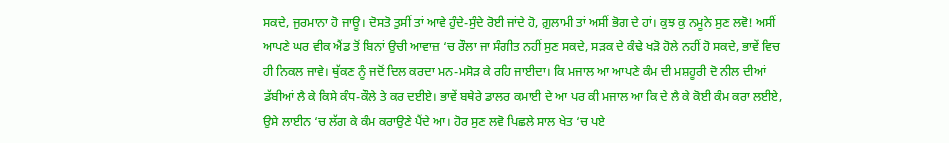ਸਕਦੇ, ਜੁਰਮਾਨਾ ਹੋ ਜਾਊ। ਦੋਸਤੋ ਤੁਸੀਂ ਤਾਂ ਆਵੇ ਹੁੰਦੇ-ਸੁੰਦੇ ਰੋਈ ਜਾਂਦੇ ਹੋ, ਗ਼ੁਲਾਮੀ ਤਾਂ ਅਸੀਂ ਭੋਗ ਦੇ ਹਾਂ। ਕੁਝ ਕੁ ਨਮੂਨੇ ਸੁਣ ਲਵੋ! ਅਸੀਂ ਆਪਣੇ ਘਰ ਵੀਕ ਐਂਡ ਤੋਂ ਬਿਨਾਂ ਉਚੀ ਆਵਾਜ਼ ‘ਚ ਰੌਲਾ ਜਾ ਸੰਗੀਤ ਨਹੀਂ ਸੁਣ ਸਕਦੇ, ਸੜਕ ਦੇ ਕੰਢੇ ਖੜੋ ਹੋਲੇ ਨਹੀਂ ਹੋ ਸਕਦੇ, ਭਾਵੇਂ ਵਿਚ ਹੀ ਨਿਕਲ ਜਾਵੇ। ਥੁੱਕਣ ਨੂੰ ਜਦੋਂ ਦਿਲ ਕਰਦਾ ਮਨ-ਮਸੋੜ ਕੇ ਰਹਿ ਜਾਈਦਾ। ਕਿ ਮਜਾਲ ਆ ਆਪਣੇ ਕੰਮ ਦੀ ਮਸ਼ਹੂਰੀ ਦੋ ਨੀਲ ਦੀਆਂ ਡੱਬੀਆਂ ਲੈ ਕੇ ਕਿਸੇ ਕੰਧ-ਕੌਲੇ ਤੇ ਕਰ ਦਈਏ। ਭਾਵੇਂ ਬਥੇਰੇ ਡਾਲਰ ਕਮਾਈ ਦੇ ਆ ਪਰ ਕੀ ਮਜਾਲ ਆ ਕਿ ਦੇ ਲੈ ਕੇ ਕੋਈ ਕੰਮ ਕਰਾ ਲਈਏ, ਉਸੇ ਲਾਈਨ ‘ਚ ਲੱਗ ਕੇ ਕੰਮ ਕਰਾਉਣੇ ਪੈਂਦੇ ਆ। ਹੋਰ ਸੁਣ ਲਵੋ ਪਿਛਲੇ ਸਾਲ ਖੇਤ ‘ਚ ਪਏ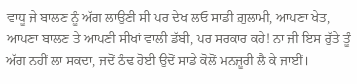ਵਾਧੂ ਜੇ ਬਾਲਣ ਨੂੰ ਅੱਗ ਲਾਉਣੀ ਸੀ ਪਰ ਦੇਖ ਲਓ ਸਾਡੀ ਗ਼ੁਲਾਮੀ, ਆਪਣਾ ਖੇਤ, ਆਪਣਾ ਬਾਲਣ ਤੇ ਆਪਣੀ ਸੀਖਾਂ ਵਾਲੀ ਡੱਬੀ, ਪਰ ਸਰਕਾਰ ਕਹੇ! ਨਾ ਜੀ ਇਸ ਰੁੱਤੇ ਤੂੰ ਅੱਗ ਨਹੀਂ ਲਾ ਸਕਦਾ, ਜਦੋਂ ਠੰਢ ਹੋਈ ਉਦੋਂ ਸਾਡੇ ਕੋਲੋਂ ਮਨਜ਼ੂਰੀ ਲੈ ਕੇ ਜਾਈਂ।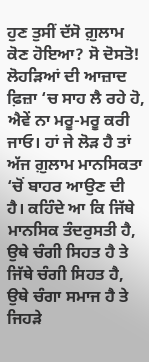ਹੁਣ ਤੁਸੀਂ ਦੱਸੋ ਗ਼ੁਲਾਮ ਕੋਣ ਹੋਇਆ? ਸੋ ਦੋਸਤੋ! ਲੋਹੜਿਆਂ ਦੀ ਆਜ਼ਾਦ ਫ਼ਿਜ਼ਾ ‘ਚ ਸਾਹ ਲੈ ਰਹੇ ਹੋ, ਐਵੇਂ ਨਾ ਮਰੂ-ਮਰੂ ਕਰੀ ਜਾਓ। ਹਾਂ ਜੇ ਲੋੜ ਹੈ ਤਾਂ ਅੱਜ ਗ਼ੁਲਾਮ ਮਾਨਸਿਕਤਾ ‘ਚੋਂ ਬਾਹਰ ਆਉਣ ਦੀ ਹੈ। ਕਹਿੰਦੇ ਆ ਕਿ ਜਿੱਥੇ ਮਾਨਸਿਕ ਤੰਦਰੁਸਤੀ ਹੈ, ਉਥੇ ਚੰਗੀ ਸਿਹਤ ਹੈ ਤੇ ਜਿੱਥੇ ਚੰਗੀ ਸਿਹਤ ਹੈ, ਉਥੇ ਚੰਗਾ ਸਮਾਜ ਹੈ ਤੇ ਜਿਹੜੇ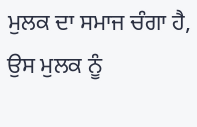ਮੁਲਕ ਦਾ ਸਮਾਜ ਚੰਗਾ ਹੈ, ਉਸ ਮੁਲਕ ਨੂੰ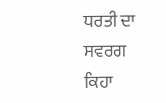ਧਰਤੀ ਦਾ ਸਵਰਗ ਕਿਹਾ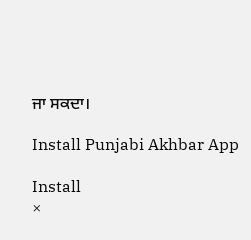ਜਾ ਸਕਦਾ।

Install Punjabi Akhbar App

Install
×